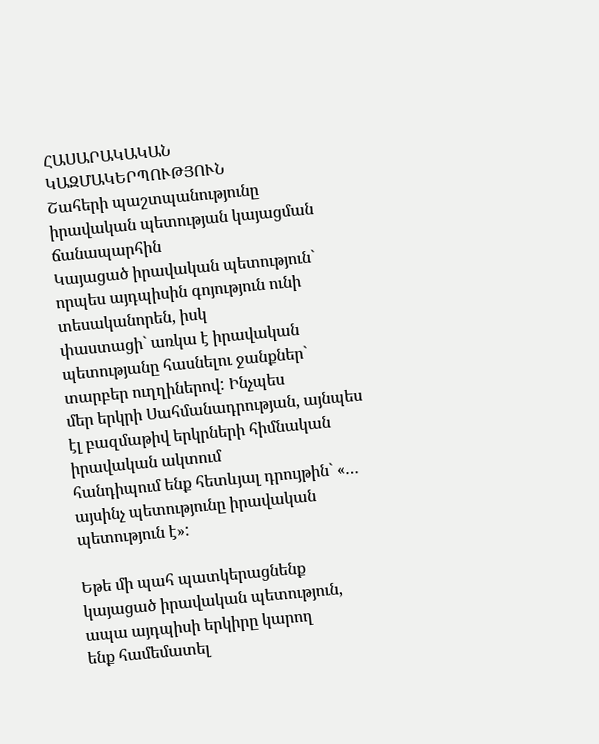ՀԱՍԱՐԱԿԱԿԱՆ ԿԱԶՄԱԿԵՐՊՈՒԹՅՈՒՆ
Շահերի պաշտպանությունը իրավական պետության կայացման ճանապարհին
Կայացած իրավական պետություն` որպես այդպիսին գոյություն ունի տեսականորեն, իսկ
փաստացի` առկա է իրավական պետությանը հասնելու ջանքներ` տարբեր ուղղիներով: Ինչպես
մեր երկրի Սահմանադրության, այնպես էլ բազմաթիվ երկրների հիմնական իրավական ակտում
հանդիպում ենք հետևյալ դրույթին` «… այսինչ պետությունը իրավական պետություն է»:

Եթե մի պահ պատկերացնենք կայացած իրավական պետություն, ապա այդպիսի երկիրը կարող
ենք համեմատել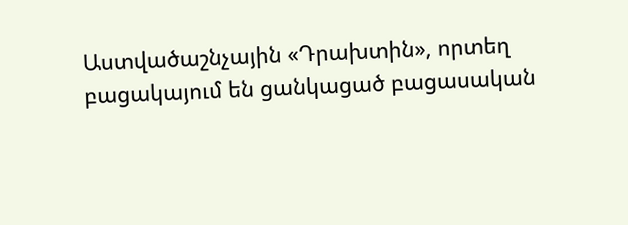Աստվածաշնչային «Դրախտին», որտեղ բացակայում են ցանկացած բացասական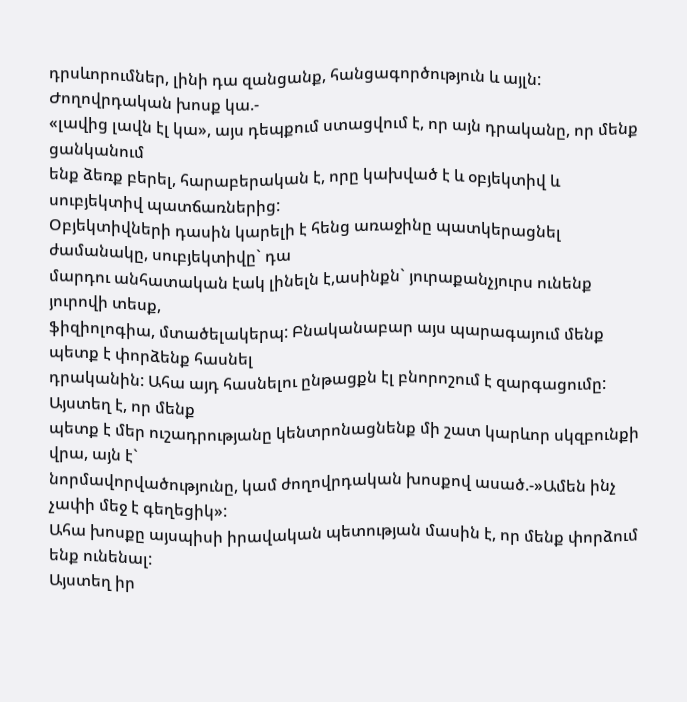դրսևորումներ, լինի դա զանցանք, հանցագործություն և այլն: Ժողովրդական խոսք կա.-
«լավից լավն էլ կա», այս դեպքում ստացվում է, որ այն դրականը, որ մենք ցանկանում
ենք ձեռք բերել, հարաբերական է, որը կախված է և օբյեկտիվ և սուբյեկտիվ պատճառներից:
Օբյեկտիվների դասին կարելի է հենց առաջինը պատկերացնել ժամանակը, սուբյեկտիվը` դա
մարդու անհատական էակ լինելն է,ասինքն` յուրաքանչյուրս ունենք յուրովի տեսք,
ֆիզիոլոգիա, մտածելակերպ: Բնականաբար այս պարագայում մենք պետք է փորձենք հասնել
դրականին: Ահա այդ հասնելու ընթացքն էլ բնորոշում է զարգացումը: Այստեղ է, որ մենք
պետք է մեր ուշադրությանը կենտրոնացնենք մի շատ կարևոր սկզբունքի վրա, այն է`
նորմավորվածությունը, կամ ժողովրդական խոսքով ասած.-»Ամեն ինչ չափի մեջ է գեղեցիկ»:
Ահա խոսքը այսպիսի իրավական պետության մասին է, որ մենք փորձում ենք ունենալ:
Այստեղ իր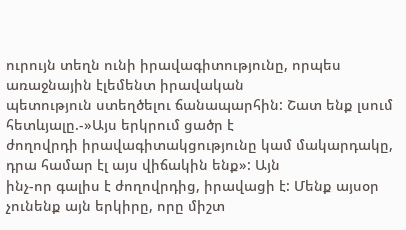ուրույն տեղն ունի իրավագիտությունը, որպես առաջնային էլեմենտ իրավական
պետություն ստեղծելու ճանապարհին: Շատ ենք լսում հետևյալը.-»Այս երկրում ցածր է
ժողովրդի իրավագիտակցությունը կամ մակարդակը, դրա համար էլ այս վիճակին ենք»: Այն
ինչ-որ գալիս է ժողովրդից, իրավացի է: Մենք այսօր չունենք այն երկիրը, որը միշտ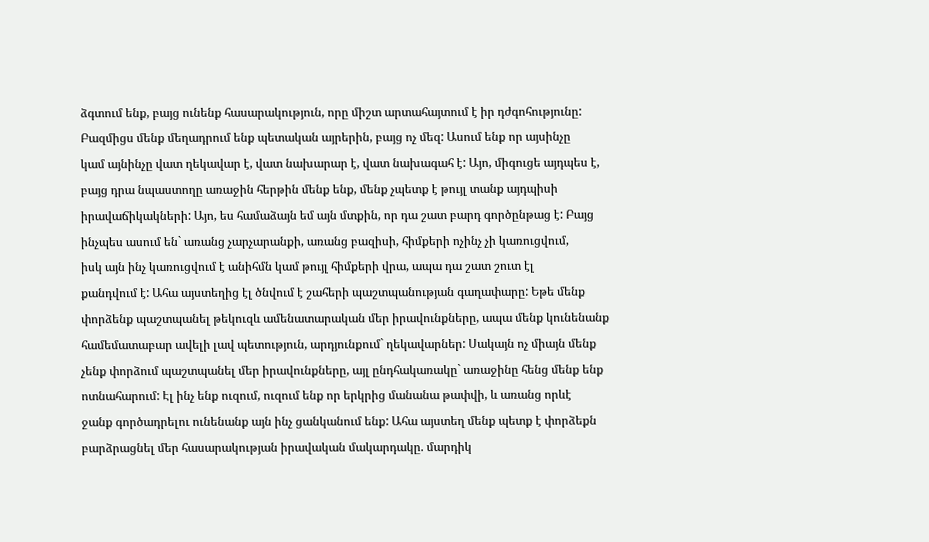ձգտում ենք, բայց ունենք հասարակություն, որը միշտ արտահայտում է իր դժգոհությունը:
Բազմիցս մենք մեղադրում ենք պետական այրերին, բայց ոչ մեզ: Ասում ենք որ այսինչը
կամ այնինչը վատ ղեկավար է, վատ նախարար է, վատ նախագահ է: Այո, միգուցե այդպես է,
բայց դրա նպաստողը առաջին հերթին մենք ենք, մենք չպետք է թույլ տանք այդպիսի
իրավաճիկակների: Այո, ես համաձայն եմ այն մտքին, որ դա շատ բարդ գործընթաց է: Բայց
ինչպես ասում են` առանց չարչարանքի, առանց բազիսի, հիմքերի ոչինչ չի կառուցվում,
իսկ այն ինչ կառուցվում է անիհմն կամ թույլ հիմքերի վրա, ապա դա շատ շուտ էլ
քանդվում է: Ահա այստեղից էլ ծնվում է շահերի պաշտպանության գաղափարը: Եթե մենք
փորձենք պաշտպանել թեկուզև ամենատարական մեր իրավունքները, ապա մենք կունենանք
համեմատաբար ավելի լավ պետություն, արդյունքում` ղեկավարներ: Սակայն ոչ միայն մենք
չենք փորձում պաշտպանել մեր իրավունքները, այլ ընդհակառակը` առաջինը հենց մենք ենք
ոտնահարում: Էլ ինչ ենք ուզում, ուզում ենք որ երկրից մանանա թափվի, և առանց որևէ
ջանք գործադրելու ունենանք այն ինչ ցանկանում ենք: Ահա այստեղ մենք պետք է փորձեքն
բարձրացնել մեր հասարակության իրավական մակարդակը. մարդիկ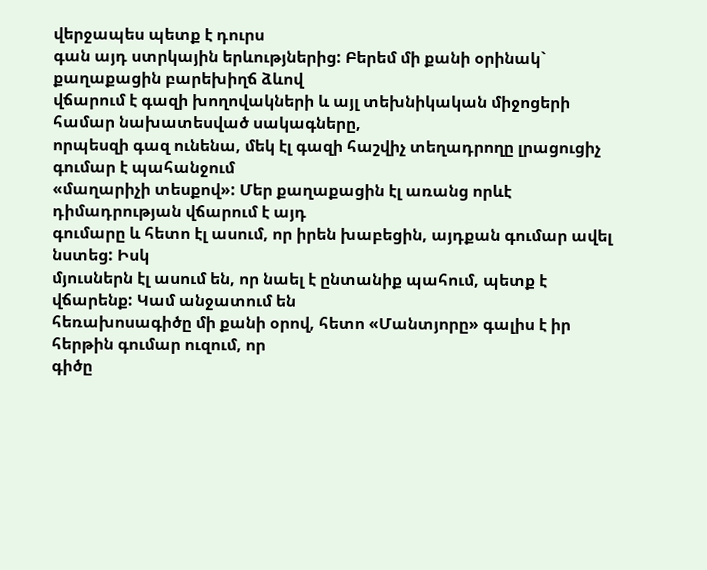վերջապես պետք է դուրս
գան այդ ստրկային երևությներից: Բերեմ մի քանի օրինակ` քաղաքացին բարեխիղճ ձևով
վճարում է գազի խողովակների և այլ տեխնիկական միջոցերի համար նախատեսված սակագները,
որպեսզի գազ ունենա, մեկ էլ գազի հաշվիչ տեղադրողը լրացուցիչ գումար է պահանջում
«մաղարիչի տեսքով»: Մեր քաղաքացին էլ առանց որևէ դիմադրության վճարում է այդ
գումարը և հետո էլ ասում, որ իրեն խաբեցին, այդքան գումար ավել նստեց: Իսկ
մյուսներն էլ ասում են, որ նաել է ընտանիք պահում, պետք է վճարենք: Կամ անջատում են
հեռախոսագիծը մի քանի օրով, հետո «Մանտյորը» գալիս է իր հերթին գումար ուզում, որ
գիծը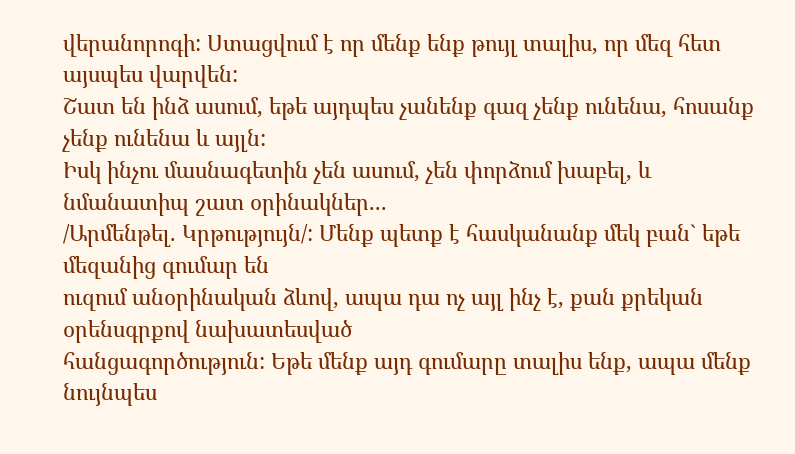վերանորոգի: Ստացվում է որ մենք ենք թույլ տալիս, որ մեզ հետ այսպես վարվեն:
Շատ են ինձ ասում, եթե այդպես չանենք գազ չենք ունենա, հոսանք չենք ունենա և այլն:
Իսկ ինչու մասնագետին չեն ասում, չեն փորձում խաբել, և նմանատիպ շատ օրինակներ...
/Արմենթել. Կրթությույն/: Մենք պետք է հասկանանք մեկ բան` եթե մեզանից գումար են
ուզում անօրինական ձևով, ապա դա ոչ այլ ինչ է, քան քրեկան օրենսգրքով նախատեսված
հանցագործություն: Եթե մենք այդ գումարը տալիս ենք, ապա մենք նույնպես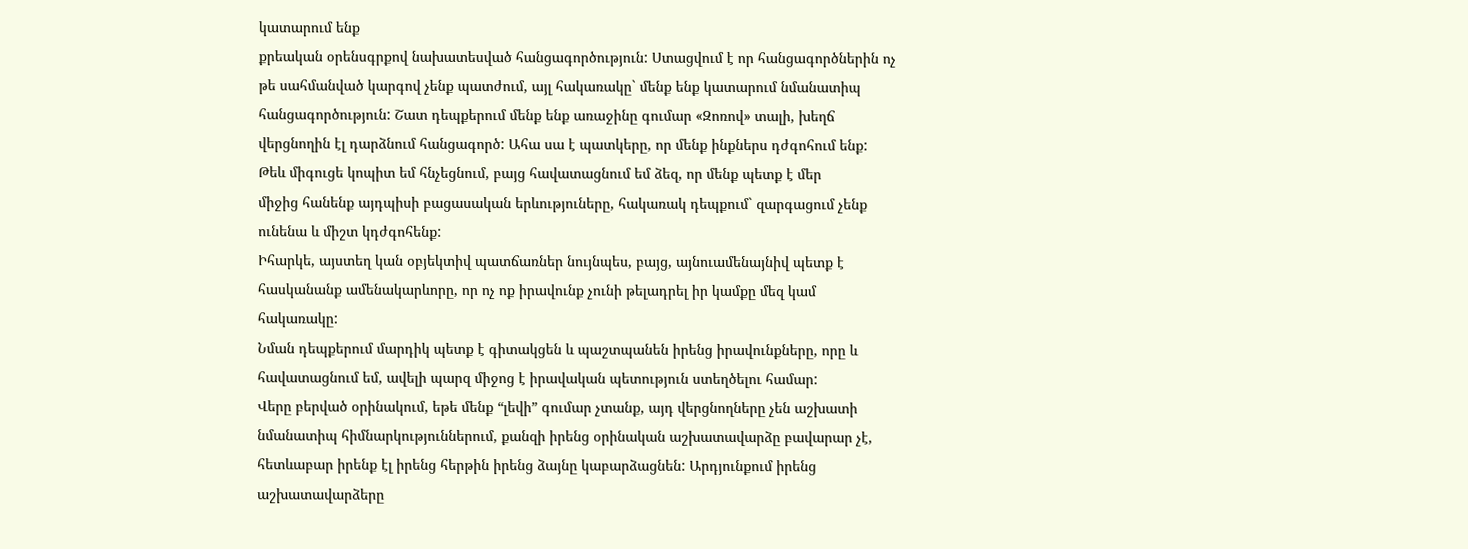կատարում ենք
քրեական օրենսգրքով նախատեսված հանցագործություն: Ստացվում է որ հանցագործներին ոչ
թե սահմանված կարգով չենք պատժում, այլ հակառակը` մենք ենք կատարում նմանատիպ
հանցագործություն: Շատ դեպքերում մենք ենք առաջինը գումար «Զոռով» տալի, խեղճ
վերցնողին էլ դարձնում հանցագործ: Ահա սա է պատկերը, որ մենք ինքներս դժգոհում ենք:
Թեև միգուցե կոպիտ եմ հնչեցնում, բայց հավատացնում եմ ձեզ, որ մենք պետք է մեր
միջից հանենք այդպիսի բացասական երևություները, հակառակ դեպքում` զարգացում չենք
ունենա և միշտ կդժգոհենք:
Իհարկե, այստեղ կան օբյեկտիվ պատճառներ նույնպես, բայց, այնուամենայնիվ պետք է
հասկանանք ամենակարևորը, որ ոչ ոք իրավունք չունի թելադրել իր կամքը մեզ կամ
հակառակը:
Նման դեպքերում մարդիկ պետք է գիտակցեն և պաշտպանեն իրենց իրավունքները, որը և
հավատացնում եմ, ավելի պարզ միջոց է իրավական պետություն ստեղծելու համար:
Վերը բերված օրինակում, եթե մենք “լեվի” գումար չտանք, այդ վերցնողները չեն աշխատի
նմանատիպ հիմնարկություններում, քանզի իրենց օրինական աշխատավարձը բավարար չէ,
հետևաբար իրենք էլ իրենց հերթին իրենց ձայնը կաբարձացնեն: Արդյունքում իրենց
աշխատավարձերը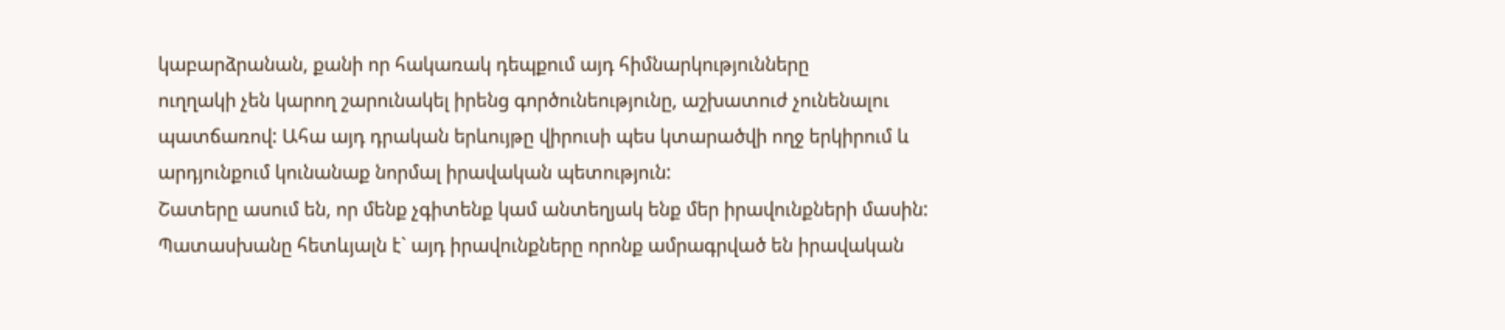կաբարձրանան, քանի որ հակառակ դեպքում այդ հիմնարկությունները
ուղղակի չեն կարող շարունակել իրենց գործունեությունը, աշխատուժ չունենալու
պատճառով: Ահա այդ դրական երևույթը վիրուսի պես կտարածվի ողջ երկիրում և
արդյունքում կունանաք նորմալ իրավական պետություն:
Շատերը ասում են, որ մենք չգիտենք կամ անտեղյակ ենք մեր իրավունքների մասին:
Պատասխանը հետևյալն է` այդ իրավունքները որոնք ամրագրված են իրավական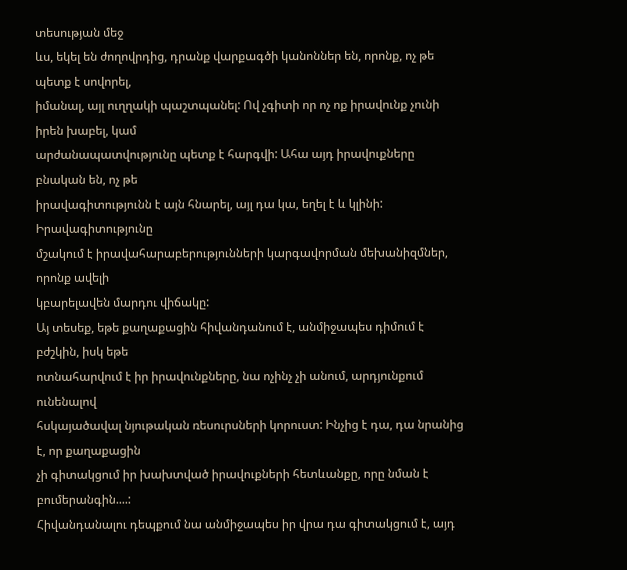տեսության մեջ
ևս, եկել են ժողովրդից, դրանք վարքագծի կանոններ են, որոնք, ոչ թե պետք է սովորել,
իմանալ, այլ ուղղակի պաշտպանել: Ով չգիտի որ ոչ ոք իրավունք չունի իրեն խաբել, կամ
արժանապատվությունը պետք է հարգվի: Ահա այդ իրավուքները բնական են, ոչ թե
իրավագիտությունն է այն հնարել, այլ դա կա, եղել է և կլինի: Իրավագիտությունը
մշակում է իրավահարաբերությունների կարգավորման մեխանիզմներ, որոնք ավելի
կբարելավեն մարդու վիճակը:
Այ տեսեք, եթե քաղաքացին հիվանդանում է, անմիջապես դիմում է բժշկին, իսկ եթե
ոտնահարվում է իր իրավունքները, նա ոչինչ չի անում, արդյունքում ունենալով
հսկայածավալ նյութական ռեսուրսների կորուստ: Ինչից է դա, դա նրանից է, որ քաղաքացին
չի գիտակցում իր խախտված իրավուքների հետևանքը, որը նման է բումերանգին....:
Հիվանդանալու դեպքում նա անմիջապես իր վրա դա գիտակցում է, այդ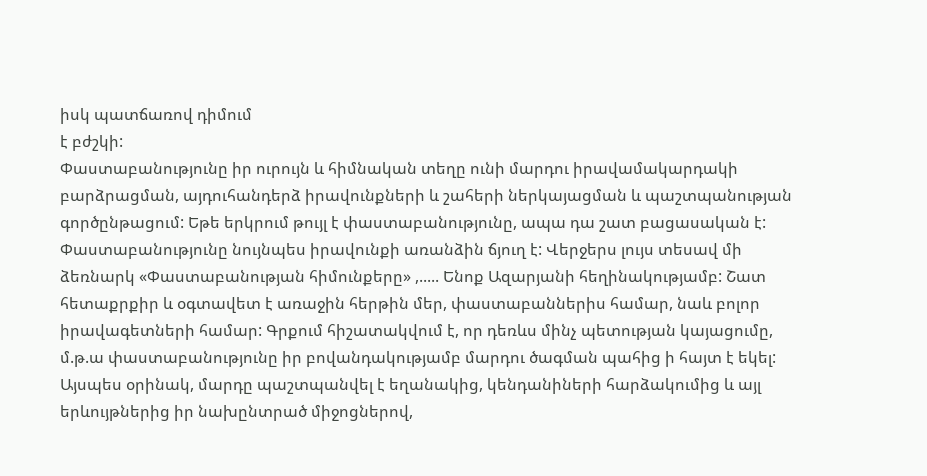իսկ պատճառով դիմում
է բժշկի:
Փաստաբանությունը իր ուրույն և հիմնական տեղը ունի մարդու իրավամակարդակի
բարձրացման, այդուհանդերձ իրավունքների և շահերի ներկայացման և պաշտպանության
գործընթացում: Եթե երկրում թույլ է փաստաբանությունը, ապա դա շատ բացասական է:
Փաստաբանությունը նույնպես իրավունքի առանձին ճյուղ է: Վերջերս լույս տեսավ մի
ձեռնարկ «Փաստաբանության հիմունքերը» ,..... Ենոք Ազարյանի հեղինակությամբ: Շատ
հետաքրքիր և օգտավետ է առաջին հերթին մեր, փաստաբաններիս համար, նաև բոլոր
իրավագետների համար: Գրքում հիշատակվում է, որ դեռևս մինչ պետության կայացումը,
մ.թ.ա փաստաբանությունը իր բովանդակությամբ մարդու ծագման պահից ի հայտ է եկել:
Այսպես օրինակ, մարդը պաշտպանվել է եղանակից, կենդանիների հարձակումից և այլ
երևույթներից իր նախընտրած միջոցներով,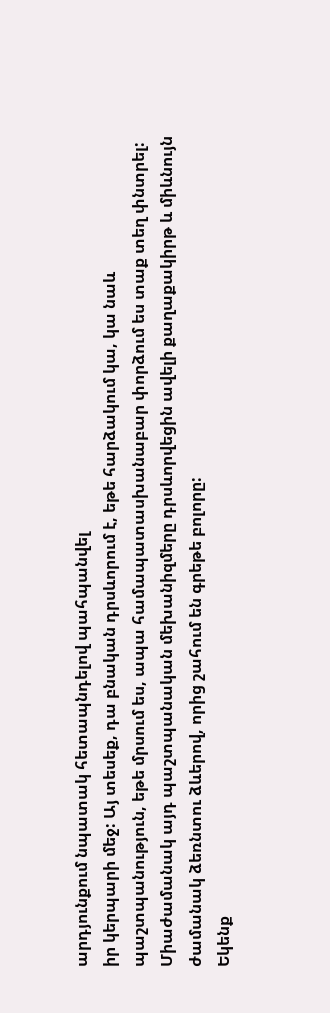արդյունքում նպատակ հետապնդելով պահպանվել
իր կերպարի մեջ: Այ տեսեք, դա բնական դրսևորում է, եթե հարձակում կա, կա նաև
պաշտպանություն, եթե մրսում ես, ապա համապատասխանաբար փորձում ես տաք տեղ փնտրել:
Միաժամանակ այդ պաշտպանական մեխանիզմերը դրսևորվեցին ավելի քաղաքակիրթ և միևնույն
ժամանակ ձեռնտու ձևերով, որից շահում են գրեթե բոլորը:
Եկենք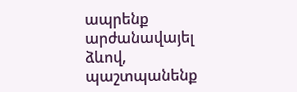ապրենք արժանավայել ձևով, պաշտպանենք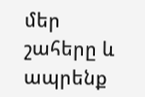մեր շահերը և ապրենք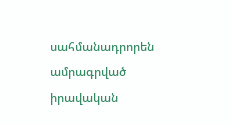սահմանադրորեն
ամրագրված իրավական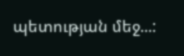պետության մեջ...: